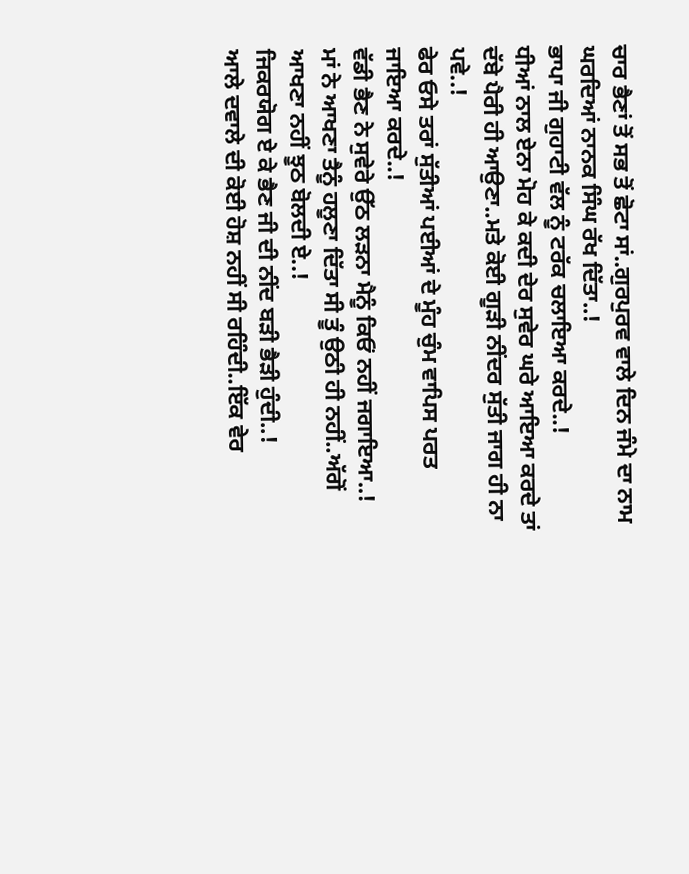ਚਾਰ ਭੈਣਾਂ ਤੋਂ ਸਭ ਤੋਂ ਛੋਟਾ ਸਾਂ..ਗੁਰਪੁਰਵ ਵਾਲੇ ਦਿਨ ਜੰਮੇ ਦਾ ਨਾਮ ਘਰਦਿਆਂ ਨਾਨਕ ਸਿੰਘ ਰੱਖ ਦਿੱਤਾ..!
ਭਾਪਾ ਜੀ ਗੁਹਾਟੀ ਵੱਲ ਨੂੰ ਟਰੱਕ ਚਲਾਇਆ ਕਰਦੇ..!
ਧੀਆਂ ਨਾਲ ਏਨਾ ਮੋਹ ਕੇ ਕਦੀ ਦੇਰ ਸੁਵੇਰ ਘਰੇ ਆਇਆ ਕਰਦੇ ਤਾਂ ਦੱਬੇ ਪੈਰੀ ਹੀ ਆਉਣਾ..ਮਤੇ ਕੋਈ ਗੂੜੀ ਨੀਂਦਰ ਸੁੱਤੀ ਜਾਗ ਹੀ ਨਾ ਪਵੇ..!
ਫੇਰ ਓਸੇ ਤਰਾਂ ਸੁੱਤੀਆਂ ਪਈਆਂ ਦੇ ਮੂੰਹ ਚੁੰਮ ਵਾਪਿਸ ਪਰਤ ਜਾਇਆ ਕਰਦੇ..!
ਵੱਡੀ ਭੈਣ ਨੇ ਸੁਵੇਰੇ ਉੱਠ ਲੜਨਾ ਮੈਨੂੰ ਕਿਓਂ ਨਹੀਂ ਜਗਾਇਆ..!
ਮਾਂ ਨੇ ਆਖਣਾ ਤੈਨੂੰ ਹਲੂਣਾ ਦਿੱਤਾ ਸੀ ਤੂੰ ਉਠੀ ਹੀ ਨਹੀਂ..ਅੱਗੋਂ ਆਖਣਾ ਨਹੀਂ ਝੂਠ ਬੋਲਦੀ ਏ..!
ਜਿਕਰਯੋਗ ਏ ਕੇ ਭੈਣ ਜੀ ਦੀ ਨੀਂਦ ਬੜੀ ਭੈੜੀ ਹੁੰਦੀ..!
ਆਲੇ ਦਵਾਲੇ ਦੀ ਕੋਈ ਹੋਸ਼ ਨਹੀਂ ਸੀ ਰਹਿੰਦੀ..ਇੱਕ ਵੇਰ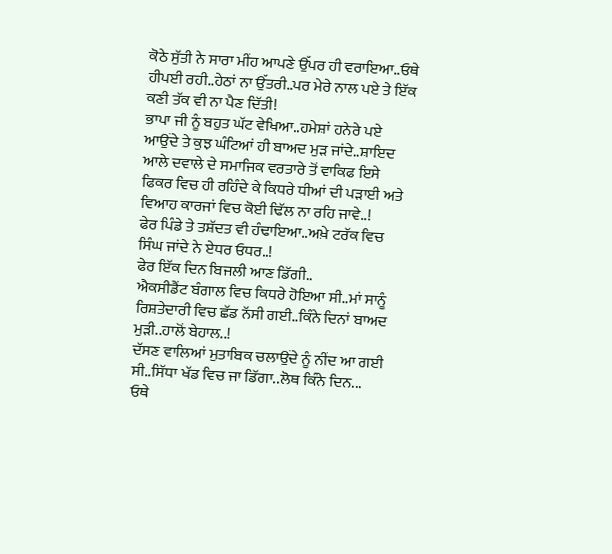ਕੋਠੇ ਸੁੱਤੀ ਨੇ ਸਾਰਾ ਮੀਂਹ ਆਪਣੇ ਉੱਪਰ ਹੀ ਵਰਾਇਆ..ਓਥੇ ਹੀਪਈ ਰਹੀ..ਹੇਠਾਂ ਨਾ ਉੱਤਰੀ..ਪਰ ਮੇਰੇ ਨਾਲ ਪਏ ਤੇ ਇੱਕ ਕਣੀ ਤੱਕ ਵੀ ਨਾ ਪੈਣ ਦਿੱਤੀ!
ਭਾਪਾ ਜੀ ਨੂੰ ਬਹੁਤ ਘੱਟ ਵੇਖਿਆ..ਹਮੇਸ਼ਾਂ ਹਨੇਰੇ ਪਏ ਆਉਂਦੇ ਤੇ ਕੁਝ ਘੰਟਿਆਂ ਹੀ ਬਾਅਦ ਮੁੜ ਜਾਂਦੇ..ਸ਼ਾਇਦ ਆਲੇ ਦਵਾਲੇ ਦੇ ਸਮਾਜਿਕ ਵਰਤਾਰੇ ਤੋਂ ਵਾਕਿਫ ਇਸੇ ਫਿਕਰ ਵਿਚ ਹੀ ਰਹਿੰਦੇ ਕੇ ਕਿਧਰੇ ਧੀਆਂ ਦੀ ਪੜਾਈ ਅਤੇ ਵਿਆਹ ਕਾਰਜਾਂ ਵਿਚ ਕੋਈ ਢਿੱਲ ਨਾ ਰਹਿ ਜਾਵੇ..!
ਫੇਰ ਪਿੰਡੇ ਤੇ ਤਸ਼ੱਦਤ ਵੀ ਹੰਢਾਇਆ..ਅਖ਼ੇ ਟਰੱਕ ਵਿਚ ਸਿੰਘ ਜਾਂਦੇ ਨੇ ਏਧਰ ਓਧਰ..!
ਫੇਰ ਇੱਕ ਦਿਨ ਬਿਜਲੀ ਆਣ ਡਿੱਗੀ..
ਐਕਸੀਡੈਂਟ ਬੰਗਾਲ ਵਿਚ ਕਿਧਰੇ ਹੋਇਆ ਸੀ..ਮਾਂ ਸਾਨੂੰ ਰਿਸ਼ਤੇਦਾਰੀ ਵਿਚ ਛੱਡ ਨੱਸੀ ਗਈ..ਕਿੰਨੇ ਦਿਨਾਂ ਬਾਅਦ ਮੁੜੀ..ਹਾਲੋਂ ਬੇਹਾਲ..!
ਦੱਸਣ ਵਾਲਿਆਂ ਮੁਤਾਬਿਕ ਚਲਾਉਂਦੇ ਨੂੰ ਨੀਂਦ ਆ ਗਈ ਸੀ..ਸਿੱਧਾ ਖੱਡ ਵਿਚ ਜਾ ਡਿੱਗਾ..ਲੋਥ ਕਿੰਨੇ ਦਿਨ...
ਓਥੇ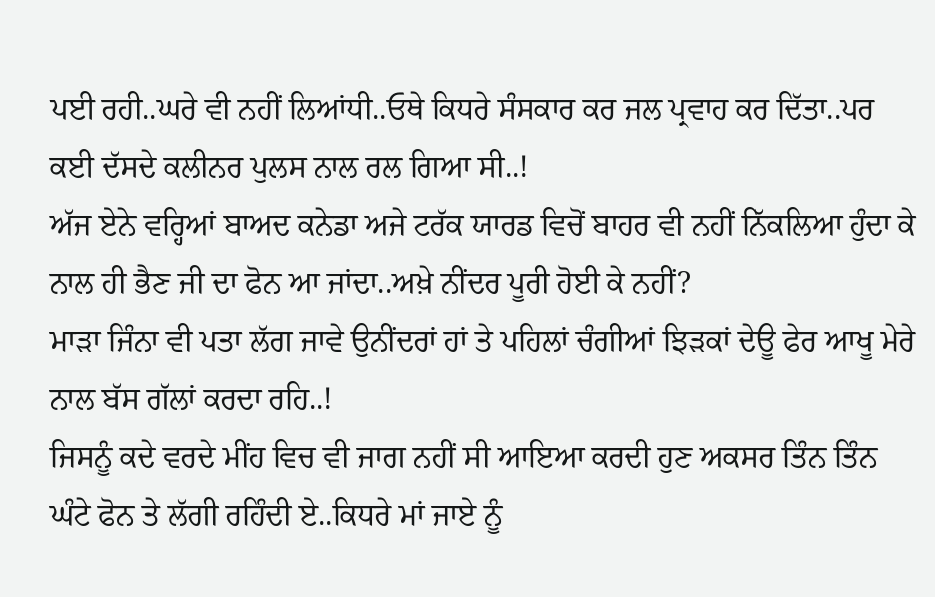ਪਈ ਰਹੀ..ਘਰੇ ਵੀ ਨਹੀਂ ਲਿਆਂਧੀ..ਓਥੇ ਕਿਧਰੇ ਸੰਸਕਾਰ ਕਰ ਜਲ ਪ੍ਰਵਾਹ ਕਰ ਦਿੱਤਾ..ਪਰ ਕਈ ਦੱਸਦੇ ਕਲੀਨਰ ਪੁਲਸ ਨਾਲ ਰਲ ਗਿਆ ਸੀ..!
ਅੱਜ ਏਨੇ ਵਰ੍ਹਿਆਂ ਬਾਅਦ ਕਨੇਡਾ ਅਜੇ ਟਰੱਕ ਯਾਰਡ ਵਿਚੋਂ ਬਾਹਰ ਵੀ ਨਹੀਂ ਨਿੱਕਲਿਆ ਹੁੰਦਾ ਕੇ ਨਾਲ ਹੀ ਭੈਣ ਜੀ ਦਾ ਫੋਨ ਆ ਜਾਂਦਾ..ਅਖ਼ੇ ਨੀਂਦਰ ਪੂਰੀ ਹੋਈ ਕੇ ਨਹੀਂ?
ਮਾੜਾ ਜਿੰਨਾ ਵੀ ਪਤਾ ਲੱਗ ਜਾਵੇ ਉਨੀਂਦਰਾਂ ਹਾਂ ਤੇ ਪਹਿਲਾਂ ਚੰਗੀਆਂ ਝਿੜਕਾਂ ਦੇਊ ਫੇਰ ਆਖੂ ਮੇਰੇ ਨਾਲ ਬੱਸ ਗੱਲਾਂ ਕਰਦਾ ਰਹਿ..!
ਜਿਸਨੂੰ ਕਦੇ ਵਰਦੇ ਮੀਂਹ ਵਿਚ ਵੀ ਜਾਗ ਨਹੀਂ ਸੀ ਆਇਆ ਕਰਦੀ ਹੁਣ ਅਕਸਰ ਤਿੰਨ ਤਿੰਨ ਘੰਟੇ ਫੋਨ ਤੇ ਲੱਗੀ ਰਹਿੰਦੀ ਏ..ਕਿਧਰੇ ਮਾਂ ਜਾਏ ਨੂੰ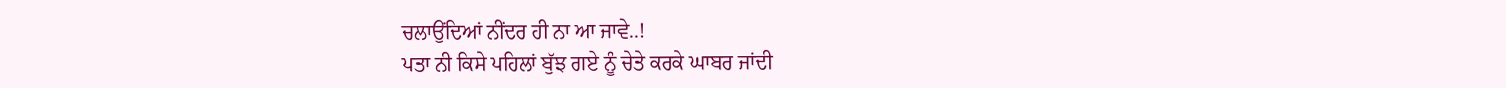ਚਲਾਉਂਦਿਆਂ ਨੀਂਦਰ ਹੀ ਨਾ ਆ ਜਾਵੇ..!
ਪਤਾ ਨੀ ਕਿਸੇ ਪਹਿਲਾਂ ਬੁੱਝ ਗਏ ਨੂੰ ਚੇਤੇ ਕਰਕੇ ਘਾਬਰ ਜਾਂਦੀ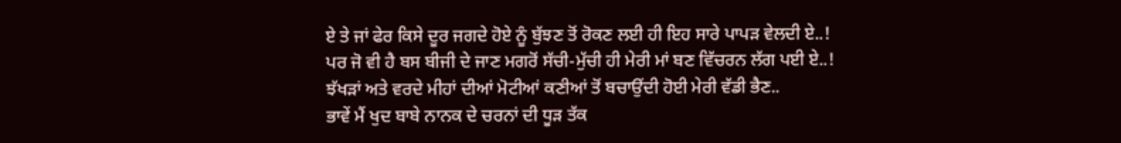ਏ ਤੇ ਜਾਂ ਫੇਰ ਕਿਸੇ ਦੂਰ ਜਗਦੇ ਹੋਏ ਨੂੰ ਬੁੱਝਣ ਤੋਂ ਰੋਕਣ ਲਈ ਹੀ ਇਹ ਸਾਰੇ ਪਾਪੜ ਵੇਲਦੀ ਏ..!
ਪਰ ਜੋ ਵੀ ਹੈ ਬਸ ਬੀਜੀ ਦੇ ਜਾਣ ਮਗਰੋਂ ਸੱਚੀ-ਮੁੱਚੀ ਹੀ ਮੇਰੀ ਮਾਂ ਬਣ ਵਿੱਚਰਨ ਲੱਗ ਪਈ ਏ..!
ਝੱਖੜਾਂ ਅਤੇ ਵਰਦੇ ਮੀਹਾਂ ਦੀਆਂ ਮੋਟੀਆਂ ਕਣੀਆਂ ਤੋਂ ਬਚਾਉਂਦੀ ਹੋਈ ਮੇਰੀ ਵੱਡੀ ਭੈਣ..
ਭਾਵੇਂ ਮੈਂ ਖੁਦ ਬਾਬੇ ਨਾਨਕ ਦੇ ਚਰਨਾਂ ਦੀ ਧੂੜ ਤੱਕ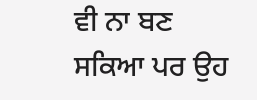ਵੀ ਨਾ ਬਣ ਸਕਿਆ ਪਰ ਉਹ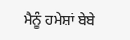ਮੈਨੂੰ ਹਮੇਸ਼ਾਂ ਬੇਬੇ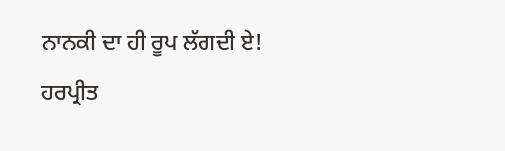ਨਾਨਕੀ ਦਾ ਹੀ ਰੂਪ ਲੱਗਦੀ ਏ!
ਹਰਪ੍ਰੀਤ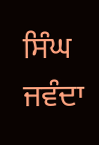ਸਿੰਘ ਜਵੰਦਾ